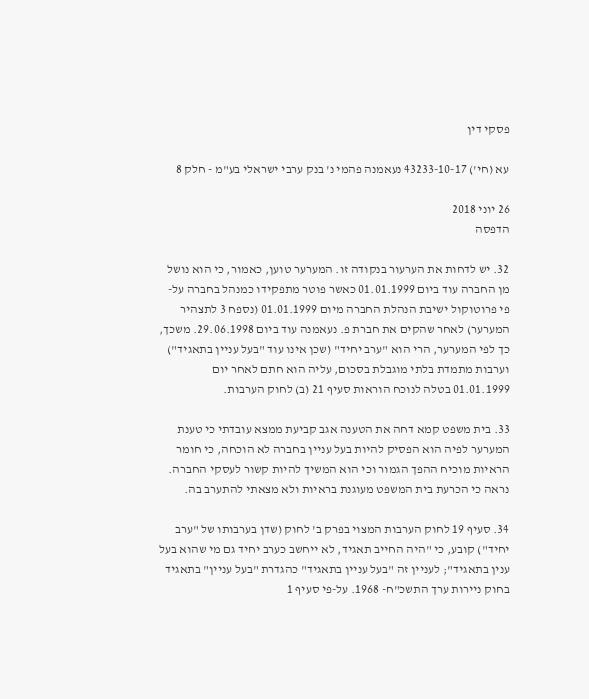פסקי דין

עא (חי') 43233-10-17 נעאמנה פהמי נ' בנק ערבי ישראלי בע"מ - חלק 8

26 יוני 2018
הדפסה

32. יש לדחות את הערעור בנקודה זו. המערער טוען, כאמור, כי הוא נושל מן החברה עוד ביום 01.01.1999 כאשר פוטר מתפקידו כמנהל בחברה על-פי פרוטוקול ישיבת הנהלת החברה מיום 01.01.1999 (נספח 3 לתצהיר המערער) לאחר שהקים את חברת פ. נעאמנה עוד ביום 29.06.1998. משכך, כך לפי המערער, הרי הוא "ערב יחיד" (שכן אינו עוד "בעל עניין בתאגיד") וערבות מתמדת בלתי מוגבלת בסכום, עליה הוא חתם לאחר יום 01.01.1999 בטלה לנוכח הוראות סעיף 21 (ב) לחוק הערבות.

33. בית משפט קמא דחה את הטענה אגב קביעת ממצא עובדתי כי טענת המערער לפיה הוא הפסיק להיות בעל עניין בחברה לא הוכחה, כי חומר הראיות מוכיח ההפך הגמור וכי הוא המשיך להיות קשור לעסקי החברה. נראה כי הכרעת בית המשפט מעוגנת בראיות ולא מצאתי להתערב בה.

34. סעיף 19 לחוק הערבות המצוי בפרק ב' לחוק (שדן בערבותו של "ערב יחיד") קובע, כי "היה החייב תאגיד, לא ייחשב כערב יחיד גם מי שהוא בעל ענין בתאגיד"; לעניין זה "בעל עניין בתאגיד" כהגדרת "בעל עניין" בתאגיד בחוק ניירות ערך התשכ"ח- 1968. על-פי סעיף 1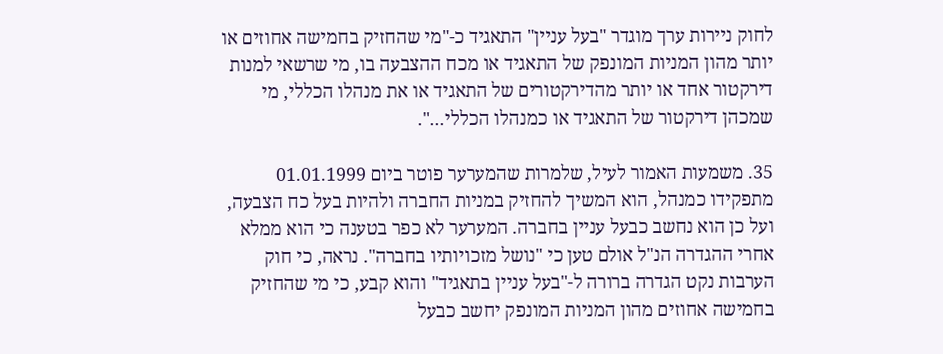לחוק ניירות ערך מוגדר "בעל עניין" התאגיד כ-"מי שהחזיק בחמישה אחוזים או יותר מהון המניות המונפק של התאגיד או מכח ההצבעה בו, מי שרשאי למנות דירקטור אחד או יותר מהדירקטורים של התאגיד או את מנהלו הכללי, מי שמכהן דירקטור של התאגיד או כמנהלו הכללי...".

35. משמעות האמור לעיל, שלמרות שהמערער פוטר ביום 01.01.1999 מתפקידו כמנהל, הוא המשיך להחזיק במניות החברה ולהיות בעל כח הצבעה, ועל כן הוא נחשב כבעל עניין בחברה. המערער לא כפר בטענה כי הוא ממלא אחרי ההגדרה הנ"ל אולם טען כי "נושל מזכויותיו בחברה". נראה, כי חוק הערבות נקט הגדרה ברורה ל-"בעל עניין בתאגיד" והוא קבע, כי מי שהחזיק בחמישה אחוזים מהון המניות המונפק יחשב כבעל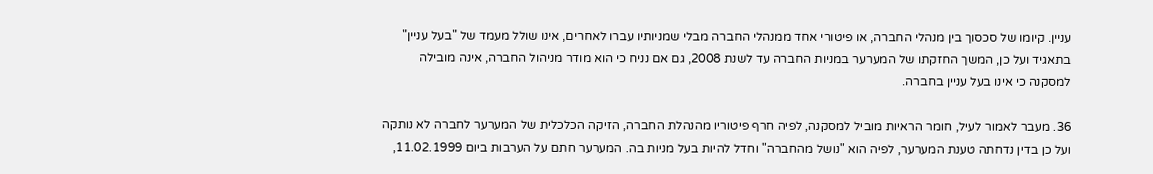עניין. קיומו של סכסוך בין מנהלי החברה, או פיטורי אחד ממנהלי החברה מבלי שמניותיו עברו לאחרים, אינו שולל מעמד של "בעל עניין" בתאגיד ועל כן, המשך החזקתו של המערער במניות החברה עד לשנת 2008, גם אם נניח כי הוא מודר מניהול החברה, אינה מובילה למסקנה כי אינו בעל עניין בחברה.

36. מעבר לאמור לעיל, חומר הראיות מוביל למסקנה, לפיה חרף פיטוריו מהנהלת החברה, הזיקה הכלכלית של המערער לחברה לא נותקה ועל כן בדין נדחתה טענת המערער, לפיה הוא "נושל מהחברה" וחדל להיות בעל מניות בה. המערער חתם על הערבות ביום 11.02.1999,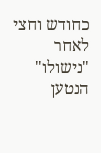כחודש וחצי לאחר "נישולו" הנטען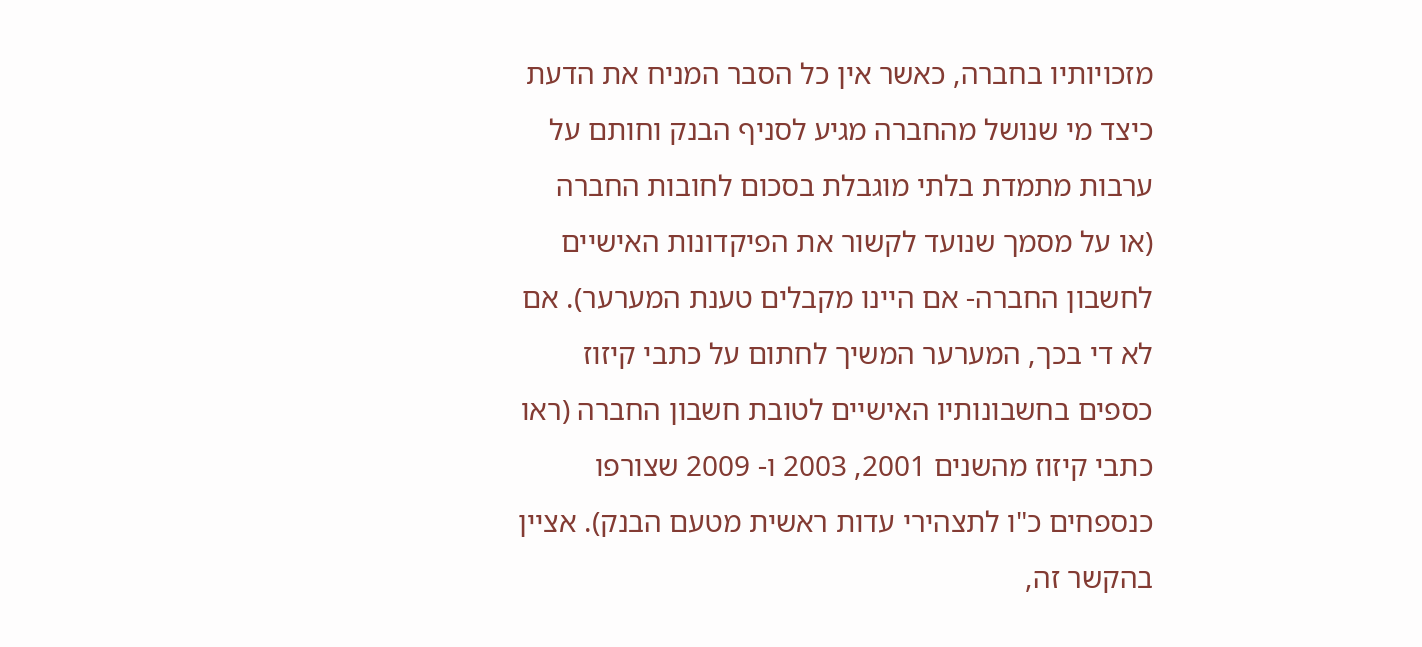מזכויותיו בחברה, כאשר אין כל הסבר המניח את הדעת כיצד מי שנושל מהחברה מגיע לסניף הבנק וחותם על ערבות מתמדת בלתי מוגבלת בסכום לחובות החברה (או על מסמך שנועד לקשור את הפיקדונות האישיים לחשבון החברה- אם היינו מקבלים טענת המערער). אם לא די בכך, המערער המשיך לחתום על כתבי קיזוז כספים בחשבונותיו האישיים לטובת חשבון החברה (ראו כתבי קיזוז מהשנים 2001, 2003 ו- 2009 שצורפו כנספחים כ"ו לתצהירי עדות ראשית מטעם הבנק). אציין בהקשר זה,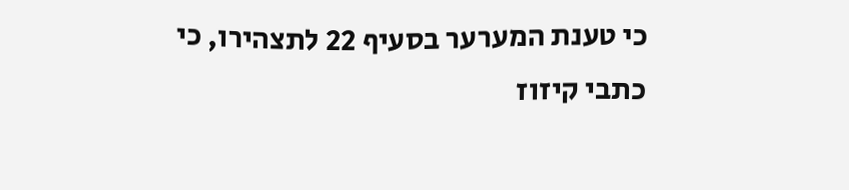כי טענת המערער בסעיף 22 לתצהירו, כי כתבי קיזוז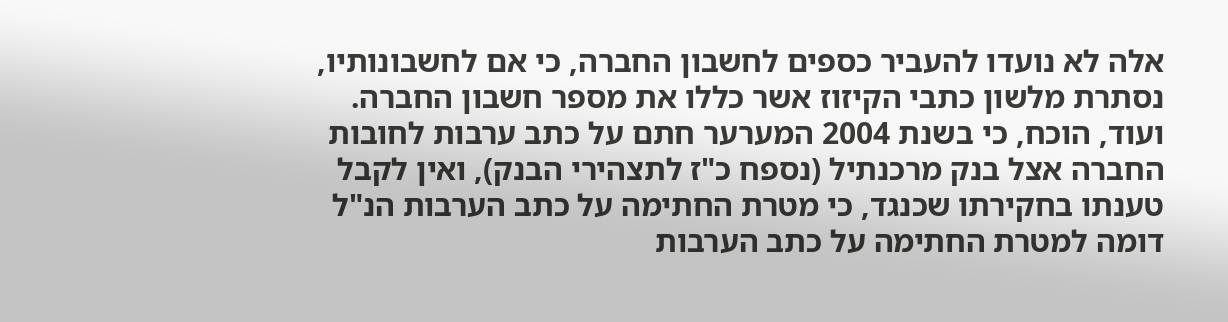אלה לא נועדו להעביר כספים לחשבון החברה, כי אם לחשבונותיו, נסתרת מלשון כתבי הקיזוז אשר כללו את מספר חשבון החברה. ועוד, הוכח, כי בשנת 2004 המערער חתם על כתב ערבות לחובות החברה אצל בנק מרכנתיל (נספח כ"ז לתצהירי הבנק), ואין לקבל טענתו בחקירתו שכנגד, כי מטרת החתימה על כתב הערבות הנ"ל דומה למטרת החתימה על כתב הערבות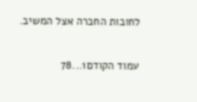לחובות החברה אצל המשיב.

עמוד הקודם1...78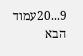9...20עמוד הבא